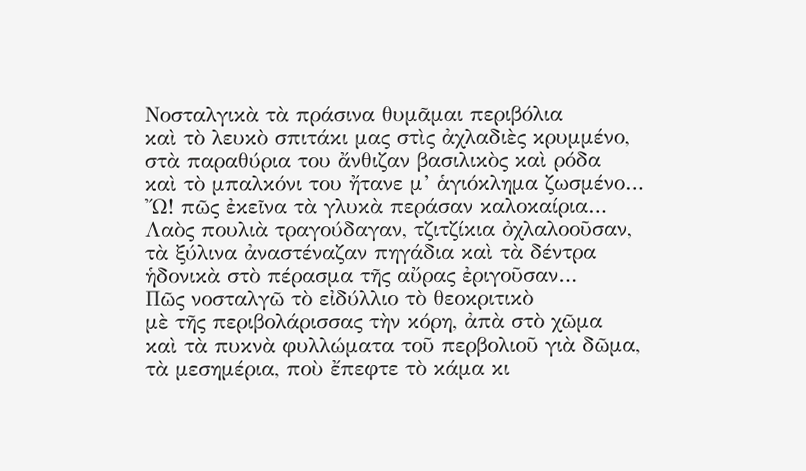Νοσταλγικὰ τὰ πράσινα θυμᾶμαι περιβόλια
καὶ τὸ λευκὸ σπιτάκι μας στὶς ἀχλαδιὲς κρυμμένο,
στὰ παραθύρια του ἄνθιζαν βασιλικὸς καὶ ρόδα
καὶ τὸ μπαλκόνι του ἤτανε μ’ ἁγιόκλημα ζωσμένο…
Ὤ! πῶς ἐκεῖνα τὰ γλυκὰ περάσαν καλοκαίρια…
Λαὸς πουλιὰ τραγούδαγαν, τζιτζίκια ὀχλαλοοῦσαν,
τὰ ξύλινα ἀναστέναζαν πηγάδια καὶ τὰ δέντρα
ἡδονικὰ στὸ πέρασμα τῆς αὔρας ἐριγοῦσαν…
Πῶς νοσταλγῶ τὸ εἰδύλλιο τὸ θεοκριτικὸ
μὲ τῆς περιβολάρισσας τὴν κόρη, ἀπὰ στὸ χῶμα
καὶ τὰ πυκνὰ φυλλώματα τοῦ περβολιοῦ γιὰ δῶμα,
τὰ μεσημέρια, ποὺ ἔπεφτε τὸ κάμα κι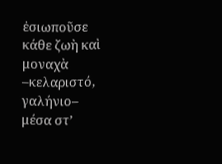ἐσιωποῦσε
κάθε ζωὴ καὶ μοναχὰ –κελαριστό, γαλήνιο–
μέσα στ’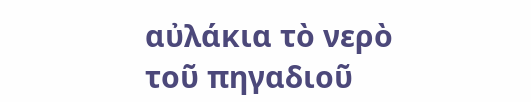αὐλάκια τὸ νερὸ τοῦ πηγαδιοῦ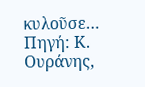κυλοῦσε…
Πηγή: Κ. Ουράνης,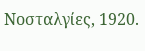Νοσταλγίες, 1920.